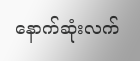နောက်ဆုံးလက်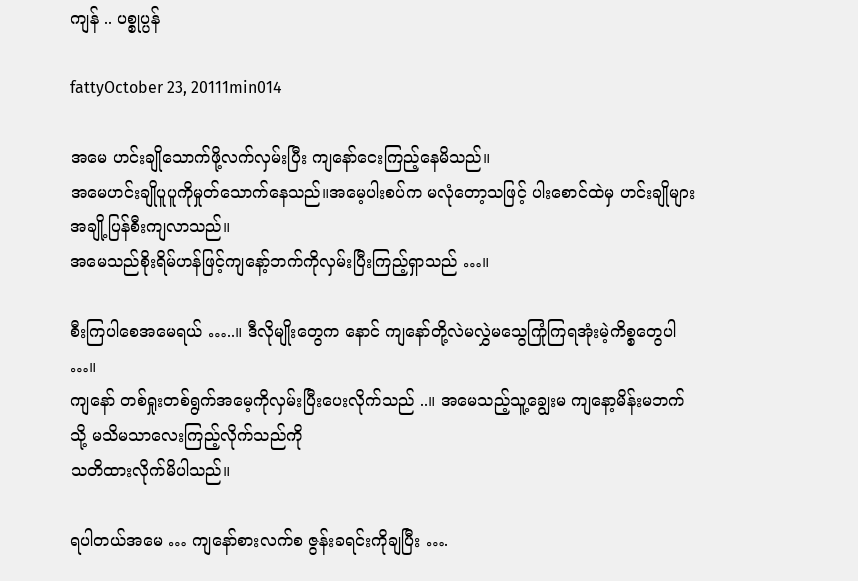ကျန် .. ပစ္စုပ္ပန်

fattyOctober 23, 20111min014

အမေ ဟင်းချိုသောက်ဖို့လက်လှမ်းပြီး ကျနော်ငေးကြည့်နေမိသည်။
အမေဟင်းချိုပူပူကိုမှုတ်သောက်နေသည်။အမေ့ပါးစပ်က မလုံတော့သဖြင့် ပါးစောင်ထဲမှ ဟင်းချိုများအချို့ပြန်စီးကျလာသည်။
အမေသည်စိုးရိမ်ဟန်ဖြင့်ကျနော့်ဘက်ကိုလှမ်းပြီးကြည့်ရှာသည် …။

စီးကြပါစေအမေရယ် …..။ ဒီလိုမျိုးတွေက နောင် ကျနော်တို့လဲမလွှဲမသွေကြုံကြရအုံးမဲ့ကိစ္စတွေပါ …။
ကျနော် တစ်ရှုးတစ်ရွက်အမေ့ကိုလှမ်းပြီးပေးလိုက်သည် ..။ အမေသည့်သူ့ချွေးမ ကျနော့မိန်းမဘက်သို့ မသိမသာလေးကြည့်လိုက်သည်ကို
သတိထားလိုက်မိပါသည်။

ရပါတယ်အမေ … ကျနော်စားလက်စ ဇွန်းခရင်းကိုချပြီး ….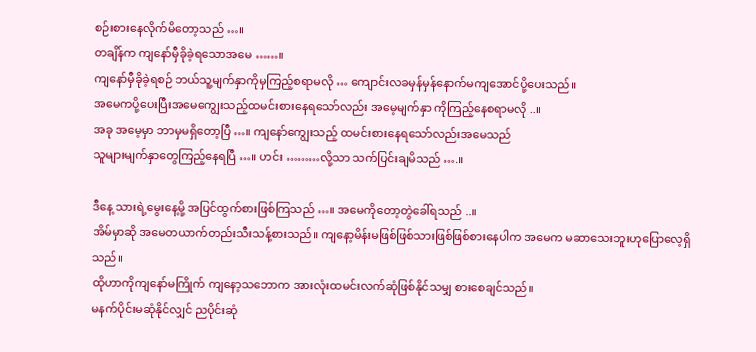စဉ်းစားနေလိုက်မိတော့သည် …။
တချိန်က ကျနော်မှီခိုခဲ့ရသောအမေ ……။
ကျနော်မှီခိုခဲ့ရစဉ် ဘယ်သူ့မျက်နှာကိုမှကြည့်စရာမလို … ကျောင်းလခမှန်မှန်နောက်မကျအောင်ပို့ပေးသည်။
အမေကပို့ပေးပြီးအမေကျွေးသည့်ထမင်းစားနေရသော်လည်း အမေ့မျက်နှာ ကိုကြည့်နေစရာမလို ..။
အခု အမေ့မှာ ဘာမှမရှိတော့ပြီ …။ ကျနော်ကျွေးသည့် ထမင်းစားနေရသော်လည်းအမေသည်
သူများမျက်နှာတွေကြည့်နေရပြီ …။ ဟင်း ………လို့သာ သက်ပြင်းချမိသည် ….။

ဒီနေ့ သားရဲ့မွေးနေ့မို့ အပြင်ထွက်စားဖြစ်ကြသည် …။ အမေကိုတော့တွဲခေါ်ရသည် ..။
အိမ်မှာဆို အမေတယာက်တည်းသီးသန့်စားသည်။ ကျနော့မိန်းမဖြစ်ဖြစ်သားဖြစ်ဖြစ်စားနေပါက အမေက မဆာသေးဘူးဟုပြောလေ့ရှိသည်။
ထိုဟာကိုကျနော်မကြိုက် ကျနော့သဘောက အားလုံးထမင်းလက်ဆုံဖြစ်နိုင်သမျှ စားစေချင်သည်။
မနက်ပိုင်းမဆုံနိုင်လျှင် ညပိုင်းဆုံ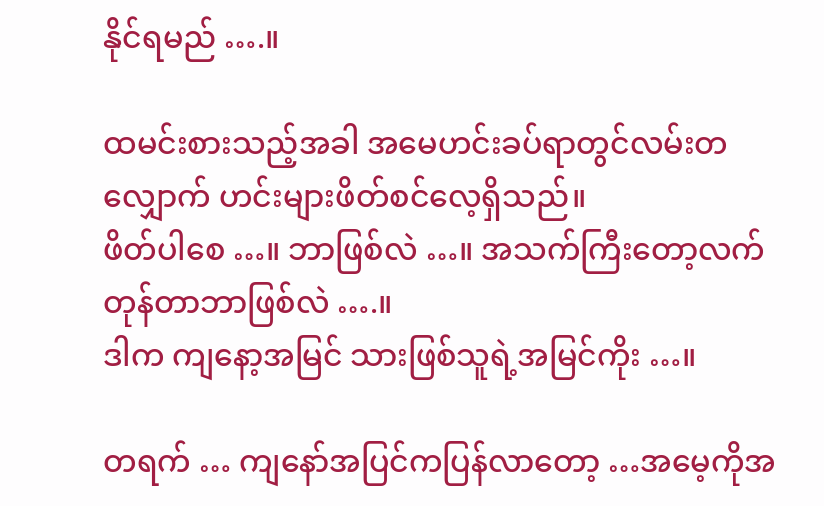နိုင်ရမည် ….။

ထမင်းစားသည့်အခါ အမေဟင်းခပ်ရာတွင်လမ်းတလျှောက် ဟင်းများဖိတ်စင်လေ့ရှိသည်။
ဖိတ်ပါစေ …။ ဘာဖြစ်လဲ …။ အသက်ကြီးတော့လက်တုန်တာဘာဖြစ်လဲ ….။
ဒါက ကျနော့အမြင် သားဖြစ်သူရဲ့အမြင်ကိုး …။

တရက် … ကျနော်အပြင်ကပြန်လာတော့ …အမေ့ကိုအ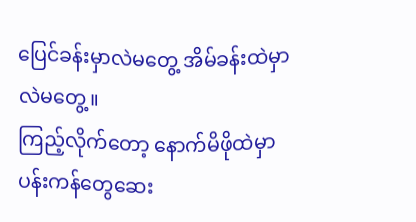ပြေင်ခန်းမှာလဲမတွေ့ အိမ်ခန်းထဲမှာလဲမတွေ့။
ကြည့်လိုက်တော့ နောက်မိဖိုထဲမှာ ပန်းကန်တွေဆေး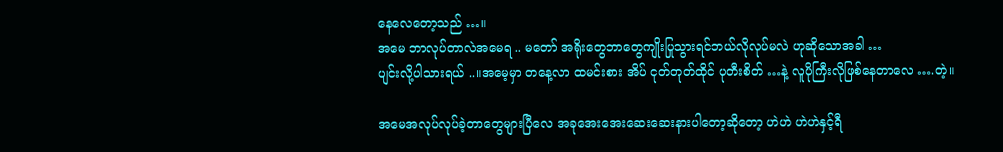နေလေတော့သည် …။
အမေ ဘာလုပ်တာလဲအမေရ .. မတော် အရိုးတွေဘာတွေကျိုးပြုသွားရင်ဘယ်လိုလုပ်မလဲ ဟုဆိုသောအခါ …
ပျင်းလို့ပါသားရယ် ..။အမေ့မှာ တနေ့လာ ထမင်းစား အိပ် ငုတ်တုတ်ထိုင် ပုတီးစိတ် …နဲ့ လူပိုကြီးလိုဖြစ်နေတာလေ ….တဲ့။

အမေအလုပ်လုပ်ခဲ့တာတွေများပြီလေ အခုအေးအေးဆေးဆေးနားပါတော့ဆိုတော့ ဟဲဟဲ ဟဲဟဲနှင့်ရီ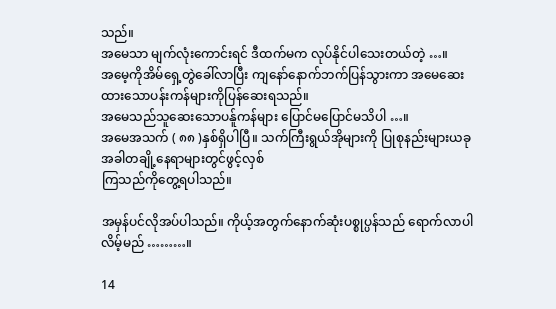သည်။
အမေသာ မျက်လုံးကောင်းရင် ဒီထက်မက လုပ်နိုင်ပါသေးတယ်တဲ့ …။
အမေ့ကိုအိမ်ရှေ့တွဲခေါ်လာပြီး ကျနော်နောက်ဘက်ပြန်သွားကာ အမေဆေးထားသောပန်းကန်များကိုပြန်ဆေးရသည်။
အမေသည်သူဆေးသောပန်ူကန်များ ပြောင်မပြောင်မသိပါ …။
အမေအသက် ( ၈၈ )နှစ်ရှိပါပြီ။ သက်ကြီးရွယ်အိုများကို ပြုစုနည်းများယခုအခါတချို့နေရာများတွင်ဖွင့်လှစ်
ကြသည်ကိုတွေ့ရပါသည်။

အမှန်ပင်လိုအပ်ပါသည်။ ကိုယ့်အတွက်နောက်ဆုံးပစ္စုပ္ပန်သည် ရောက်လာပါလိမ့်မည် ………။

14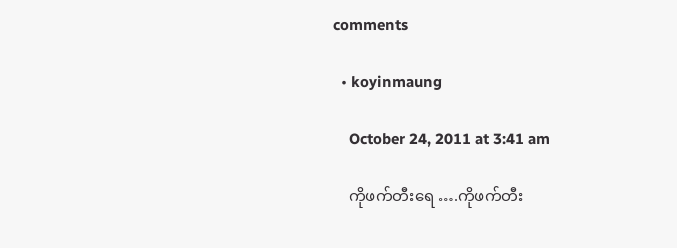comments

  • koyinmaung

    October 24, 2011 at 3:41 am

    ကိုဖက်တီးရေ ….ကိုဖက်တီး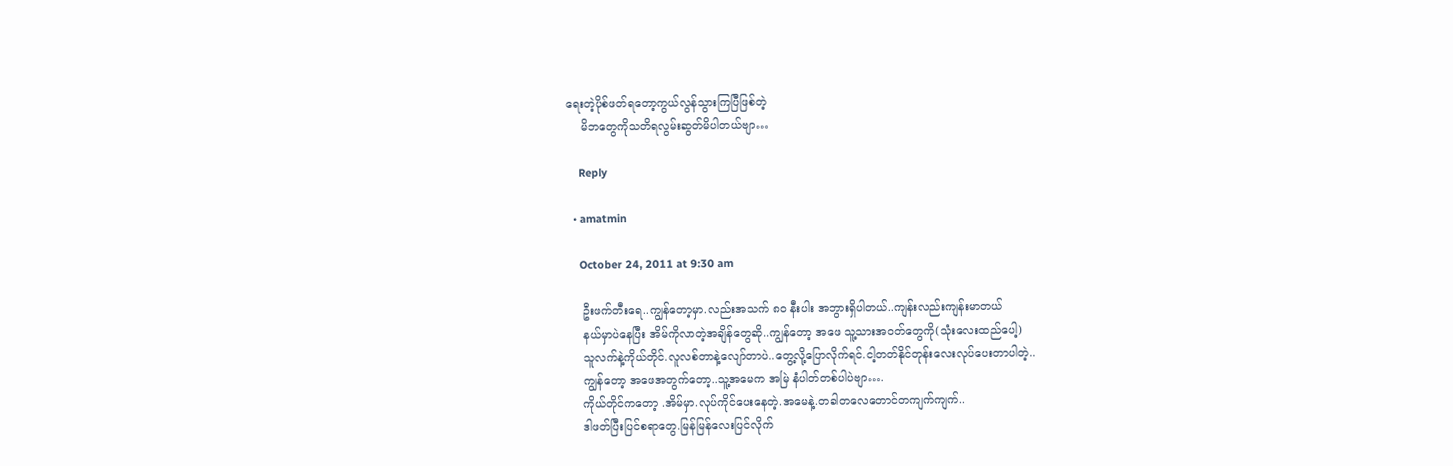ရေးတဲ့ပိုစ်ဖတ်ရတော့ကွယ်လွန်သွားကြပြီဖြစ်တဲ့
    မိဘတွေကိုသတိရလွမ်းဆွတ်မိပါတယ်ဗျာ…

    Reply

  • amatmin

    October 24, 2011 at 9:30 am

    ဦးဖက်တီးရေ..ကျွန်တော့မှာ.လည်းအသက် ၈ဝ နီးပါး အဘွားရှိပါတယ်..ကျန်းလည်းကျန်းမာတယ်
    နယ်မှာပဲနေပြီး အိမ်ကိုလာတဲ့အချိန်တွေဆို..ကျွန်တော့ အဖေ သူ့သားအဝတ်တွေကို(သုံးလေးထည်ပေါ့)
    သူလက်နဲ့ကိုယ်တိုင်.လူလစ်တာနဲ့လျော်တာပဲ..တွေ့လို့ပြောလိုက်ရင်.ငါ့တတ်နိုင်တုန်းလေးလုပ်ပေးတာပါတဲ့..
    ကျွန်တော့ အဖေအတွက်တော့..သူ့အမေက အမြဲ နံပါတ်တစ်ပါပဲဗျာ….
    ကိုယ်တိုင်ကတော့ .အိမ်မှာ.လုပ်ကိုင်ပေးနေတဲ့.အမေနဲ့.တခါတလေတောင်တကျက်ကျက်..
    ဒါဖတ်ပြီးပြင်စရာတွေ.မြန်မြန်လေးပြင်လိုက်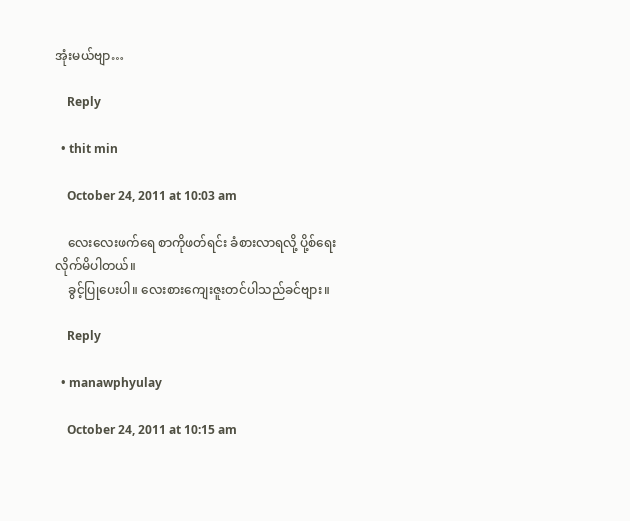အုံးမယ်ဗျာ…

    Reply

  • thit min

    October 24, 2011 at 10:03 am

    လေးလေးဖက်ရေ စာကိုဖတ်ရင်း ခံစားလာရလို့ ပို့စ်ရေးလိုက်မိပါတယ်။
    ခွင့်ပြုပေးပါ။ လေးစားကျေးဇူးတင်ပါသည်ခင်ဗျား။

    Reply

  • manawphyulay

    October 24, 2011 at 10:15 am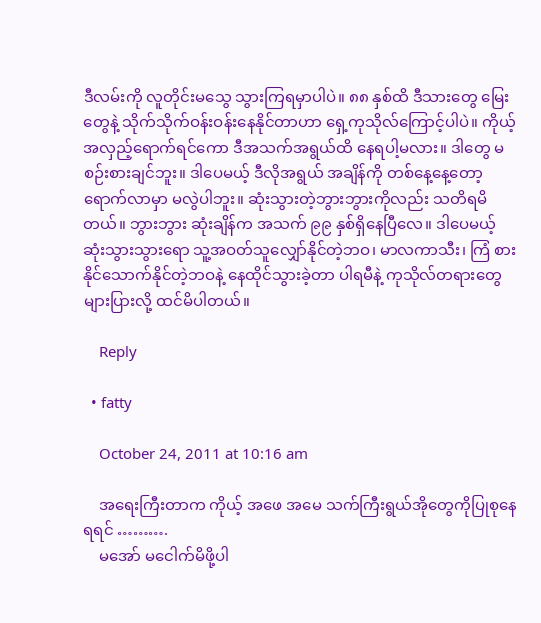ဒီလမ်းကို လူတိုင်းမသွေ သွားကြရမှာပါပဲ။ ၈၈ နှစ်ထိ ဒီသားတွေ မြေးတွေနဲ့ သိုက်သိုက်ဝန်းဝန်းနေနိုင်တာဟာ ရှေ့ကုသိုလ်ကြောင့်ပါပဲ။ ကိုယ့်အလှည့်ရောက်ရင်ကော ဒီအသက်အရွယ်ထိ နေရပါ့မလား။ ဒါတွေ မစဉ်းစားချင်ဘူး။ ဒါပေမယ့် ဒီလိုအရွယ် အချိန်ကို တစ်နေ့နေ့တော့ ရောက်လာမှာ မလွဲပါဘူး။ ဆုံးသွားတဲ့ဘွားဘွားကိုလည်း သတိရမိတယ်။ ဘွားဘွား ဆုံးချိန်က အသက် ၉၉ နှစ်ရှိနေပြီလေ။ ဒါပေမယ့် ဆုံးသွားသွားရော သူ့အဝတ်သူလျှော်နိုင်တဲ့ဘဝ၊ မာလကာသီး၊ ကြံ စားနိုင်သောက်နိုင်တဲ့ဘဝနဲ့ နေထိုင်သွားခဲ့တာ ပါရမီနဲ့ ကုသိုလ်တရားတွေများပြားလို့ ထင်မိပါတယ်။

    Reply

  • fatty

    October 24, 2011 at 10:16 am

    အရေးကြီးတာက ကိုယ့် အဖေ အမေ သက်ကြီးရွယ်အိုတွေကိုပြုစုနေရရင် ……….
    မအော် မငေါက်မိဖို့ပါ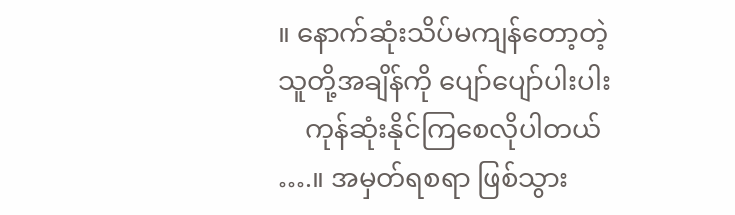။ နောက်ဆုံးသိပ်မကျန်တော့တဲ့သူတို့အချိန်ကို ပျော်ပျော်ပါးပါး
    ကုန်ဆုံးနိုင်ကြစေလိုပါတယ် ….။ အမှတ်ရစရာ ဖြစ်သွား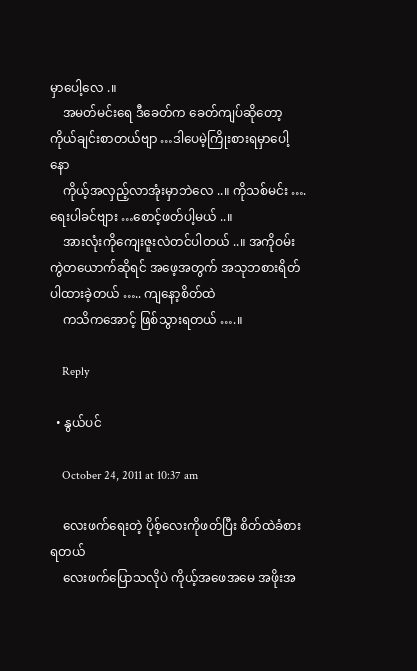မှာပေါ့လေ .။
    အမတ်မင်းရေ ဒီခေတ်က ခေတ်ကျပ်ဆိုတော့ ကိုယ်ချင်းစာတယ်ဗျာ …ဒါပေမဲ့ကြိုးစားရမှာပေါ့နော
    ကိုယ့်အလှည့်လာအုံးမှာဘဲလေ ..။ ကိုသစ်မင်း ….ရေးပါခင်ဗျား …စောင့်ဖတ်ပါ့မယ် ..။
    အားလုံးကိုကျေးဇူးလဲတင်ပါတယ် ..။ အကိုဝမ်းကွဲတယောက်ဆိုရင် အဖေ့အတွက် အသုဘစားရိတ်ပါထားခဲ့တယ် ….. ကျနော့စိတ်ထဲ
    ကသိကအောင့် ဖြစ်သွားရတယ် ….။

    Reply

  • နွယ်ပင်

    October 24, 2011 at 10:37 am

    လေးဖက်ရေးတဲ့ ပိုစ့်လေးကိုဖတ်ပြီး စိတ်ထဲခံစားရတယ်
    လေးဖက်ပြောသလိုပဲ ကိုယ့်အဖေအမေ အဖိုးအ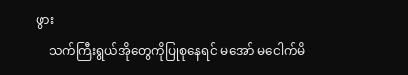ဖွား
    သက်ကြီးရွယ်အိုတွေကိုပြုစုနေရင် မအော် မငေါက်မိ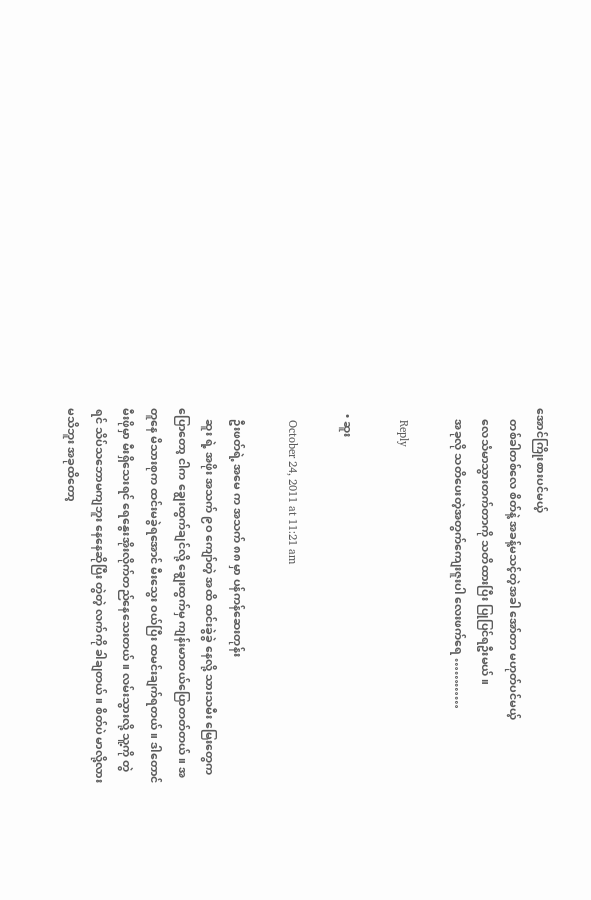အောင်ကြိုးစားပင်မယ့်
    တစ်ခါတစ်လေ စိတ်နဲ့ အခန့်မသင့်တဲ့အခါ အော်တာ မဟုတ်ပင်မယ့်
    လေသံမာသွားတက်တာကို သတိထားပြီး ပြုပြင်ရဦးမယ် ။
    အခုလို သတိပေးတဲ့အတွက်ကျေးဇူးပါ လေးဖက်ရေ …………

    Reply

  • ဆူး

    October 24, 2011 at 11:21 am

    ဦးဖတ်ရဲ့ အမေ က အသက် ၈၈ မှာ ပန်ကန်ဆေးတုန်း
    ဆူး ရဲ့ အဖိုး အသက် ၉ဝ ကျော်တဲ့ အထိ ထင်းခွဲခွဲ နေလို့ သားသမီး မြေးတွေက ပြောတော့ ငါက ချွေးထွက်ချင်လို့ ချွေးထွက်မှ ကျန်းမာတယ်ပြောတတ်တယ်။ အတူနေ မိသားစုက ထင်းမခွဲရအောင် မီးသွေး ဝယ်ပြီး ထမင်းချက်ရတယ်။ ဒါတောင် မီးဖိုမှာ မီးရှိသေးရင် ရေနွေးအိုးလိုက်တည်နေသေးတယ်။ လမ်းသွားလို့ သူ့ကို တွဲရင် သိပ်သဘောမကျဘူး နေနေဆိုပြီး တွဲတဲ့ လက်ကို ခါချတယ်။ စိတ်ပဲ မာလို့လား မသိဘူး အခုထိတော့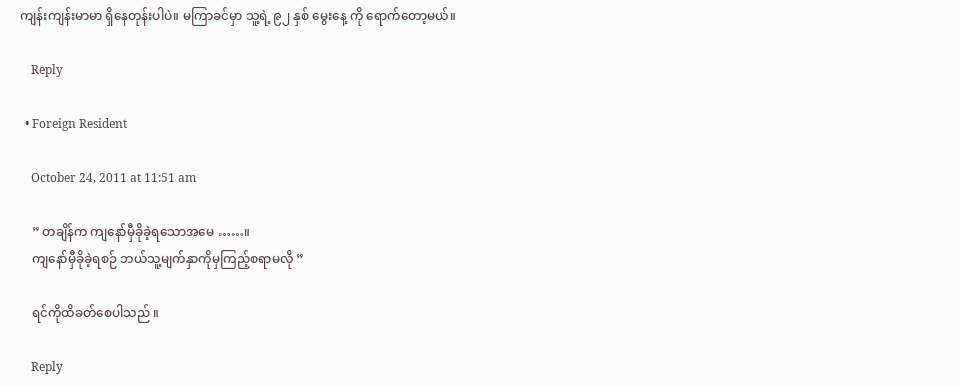ကျန်းကျန်းမာမာ ရှိနေတုန်းပါပဲ။ မကြာခင်မှာ သူ့ရဲ့ ၉၂ နှစ် မွေးနေ့ ကို ရောက်တော့မယ်။

    Reply

  • Foreign Resident

    October 24, 2011 at 11:51 am

    ” တချိန်က ကျနော်မှီခိုခဲ့ရသောအမေ ……။
    ကျနော်မှီခိုခဲ့ရစဉ် ဘယ်သူ့မျက်နှာကိုမှကြည့်စရာမလို ”

    ရင်ကိုထိခတ်စေပါသည် ။

    Reply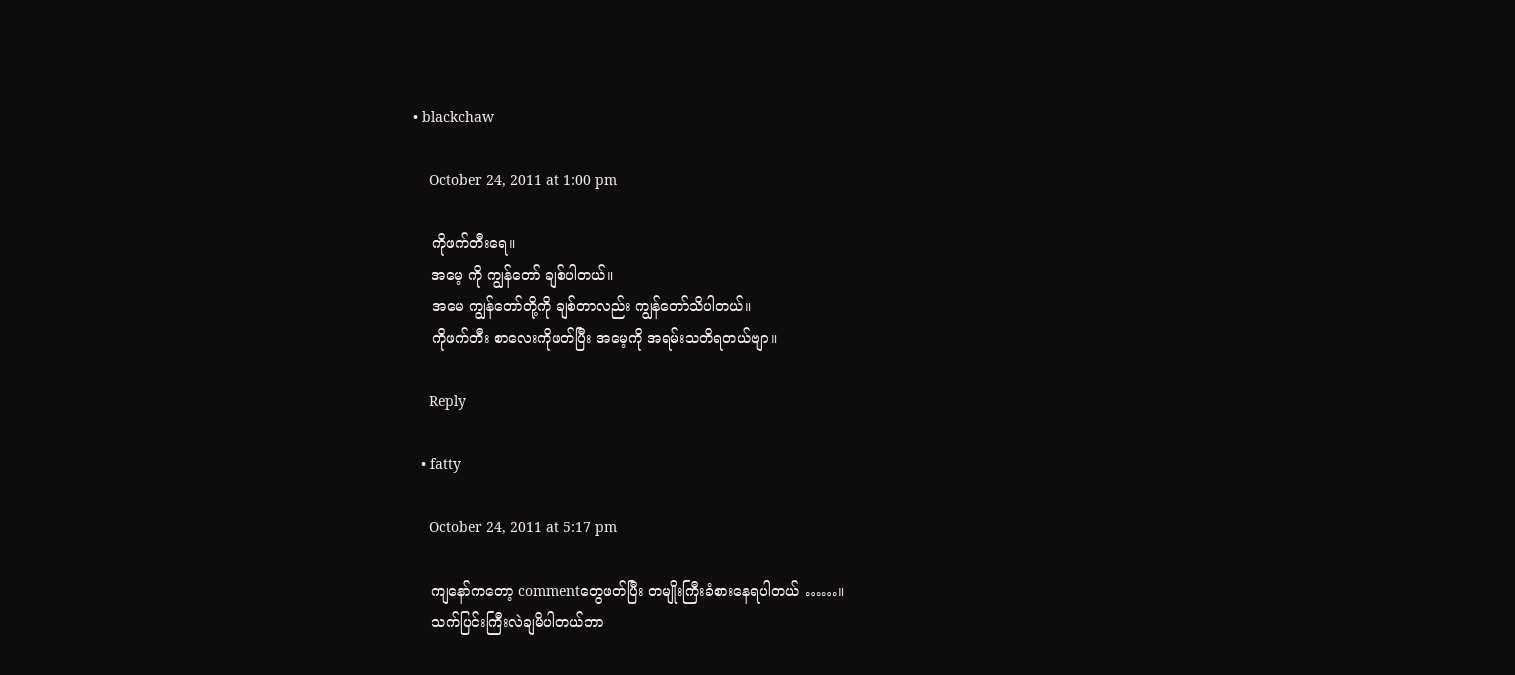• blackchaw

    October 24, 2011 at 1:00 pm

    ကိုဖက်တီးရေ။
    အမေ့ ကို ကျွန်တော် ချစ်ပါတယ်။
    အမေ ကျွန်တော်တို့ကို ချစ်တာလည်း ကျွန်တော်သိပါတယ်။
    ကိုဖက်တီး စာလေးကိုဖတ်ပြီး အမေ့ကို အရမ်းသတိရတယ်ဗျာ။

    Reply

  • fatty

    October 24, 2011 at 5:17 pm

    ကျနော်ကတော့ commentတွေဖတ်ပြီး တမျိုးကြီးခံစားနေရပါတယ် ……။
    သက်ပြင်းကြီးလဲချမိပါတယ်ဘာ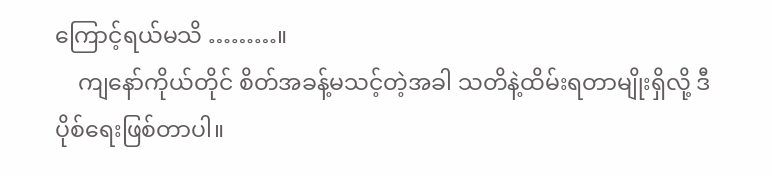ကြောင့်ရယ်မသိ ………။
    ကျနော်ကိုယ်တိုင် စိတ်အခန့်မသင့်တဲ့အခါ သတိနဲ့ထိမ်းရတာမျိုးရှိလို့ ဒီပိုစ်ရေးဖြစ်တာပါ။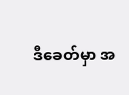ဒီခေတ်မှာ အ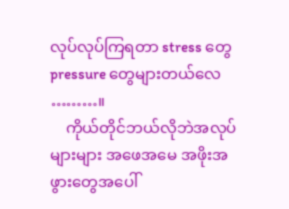လုပ်လုပ်ကြရတာ stress တွေ pressure တွေများတယ်လေ ………။
    ကိုယ်တိုင်ဘယ်လိုဘဲအလုပ်များများ အဖေအမေ အဖိုးအဖွားတွေအပေါ်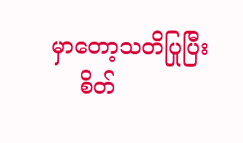မှာတော့သတိပြုပြီး
    စိတ်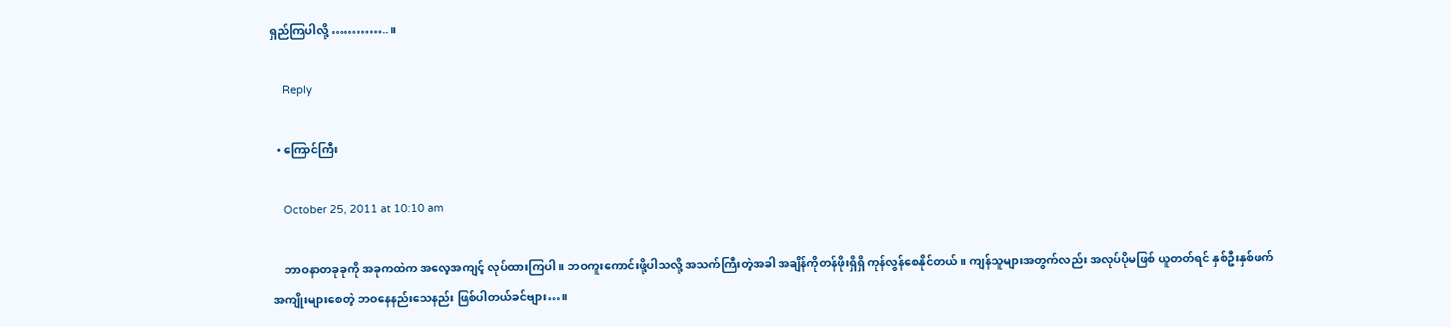ရှည်ကြပါလို့ …………..။

    Reply

  • ကြောင်ကြီး

    October 25, 2011 at 10:10 am

    ဘာဝနာတခုခုကို အခုကထဲက အလေ့အကျင့် လုပ်ထားကြပါ။ ဘဝကူးကောင်းဖို့ပါသလို့ အသက်ကြီးတဲ့အခါ အချိန်ကိုတန်ဖိုးရှိရှိ ကုန်လွန်စေနိုင်တယ်။ ကျန်သူများအတွက်လည်း အလုပ်ပိုမဖြစ် ယူတတ်ရင် နှစ်ဦးနှစ်ဖက် အကျိုးများစေတဲ့ ဘဝနေနည်းသေနည်း ဖြစ်ပါတယ်ခင်ဗျား…။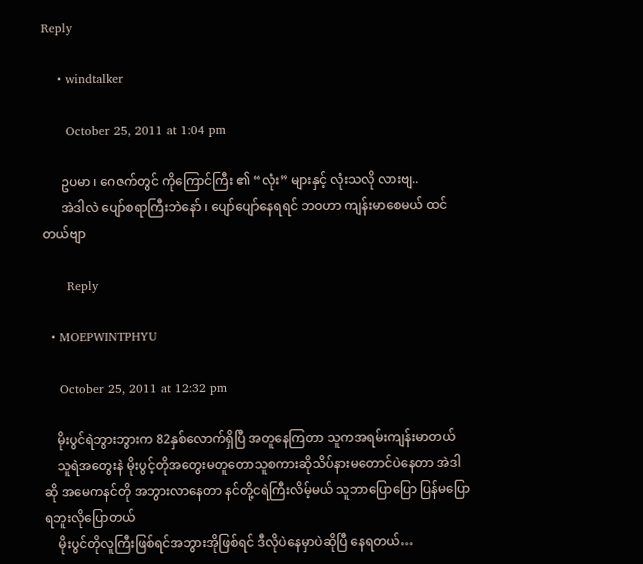Reply

    • windtalker

      October 25, 2011 at 1:04 pm

      ဥပမာ ၊ ဂေဇက်တွင် ကိုကြောင်ကြီး ၏ “လုံး” များနှင့် လုံးသလို လားဗျ..
      အဲဒါလဲ ပျော်စရာကြီးဘဲနော် ၊ ပျော်ပျော်နေရရင် ဘဝဟာ ကျန်းမာစေမယ် ထင်တယ်ဗျာ

      Reply

  • MOEPWINTPHYU

    October 25, 2011 at 12:32 pm

    မိုးပွင်ရဲဘွားဘွားက 82နှစ်လောက်ရှိပြီ အတူနေကြတာ သူကအရမ်းကျန်းမာတယ်
    သူရဲအတွေးနဲ မိုးပွင့်တိုအတွေးမတူတောသူစကားဆိုသိပ်နားမတောင်ပဲနေတာ အဲဒါဆို အမေကနင်တို အဘွားလာနေတာ နင်တို့ငရဲကြီးလိမ့်မယ် သူဘာပြောပြော ပြန်မပြောရဘူးလိုပြောတယ်
    မိုးပွင်တိုလူကြီးဖြစ်ရင်အဘွားအိုဖြစ်ရင် ဒီလိုပဲနေမှာပဲဆိုပြီ နေရတယ်…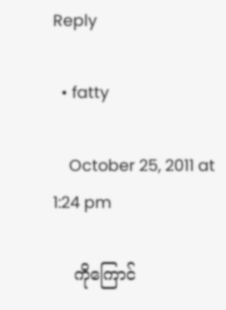Reply

  • fatty

    October 25, 2011 at 1:24 pm

    ကိုကြောင်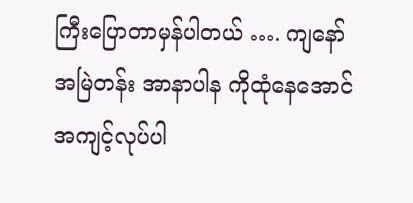ကြီးပြောတာမှန်ပါတယ် …. ကျနော်အမြဲတန်း အာနာပါန ကိုထုံနေအောင် အကျင့်လုပ်ပါ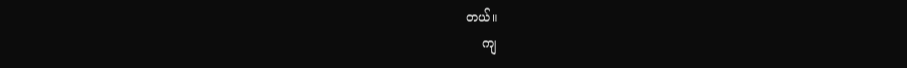တယ်။
    ကျ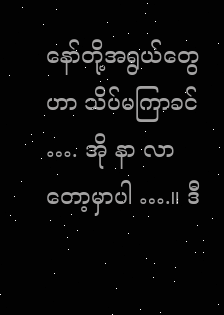နော်တို့အရွယ်တွေဟာ သိပ်မကြာခင် …. အို နာ လာတော့မှာပါ ….။ ဒီ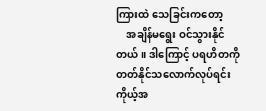ကြားထဲ သေခြင်းကတော့
    အချိန်မရွေး ဝင်သွားနိုင်တယ် ။ ဒါကြောင့် ပရဟိတကိုတတ်နိုင်သလောက်လုပ်ရင်း ကိုယ့်အ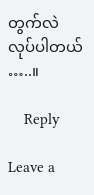တွက်လဲလုပ်ပါတယ် …..။

    Reply

Leave a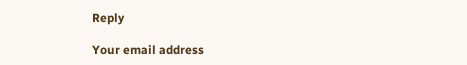Reply

Your email address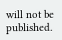will not be published.